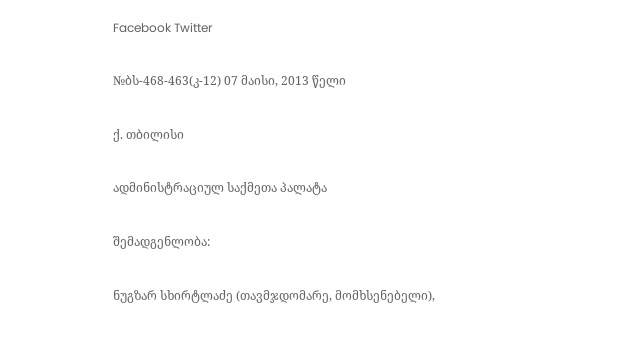Facebook Twitter

№ბს-468-463(კ-12) 07 მაისი, 2013 წელი

ქ. თბილისი

ადმინისტრაციულ საქმეთა პალატა

შემადგენლობა:

ნუგზარ სხირტლაძე (თავმჯდომარე, მომხსენებელი),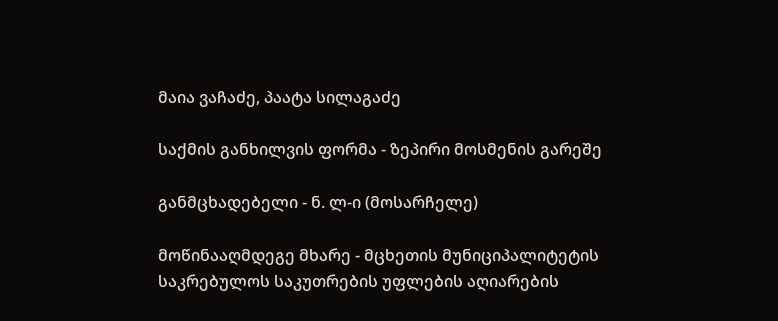მაია ვაჩაძე, პაატა სილაგაძე

საქმის განხილვის ფორმა - ზეპირი მოსმენის გარეშე

განმცხადებელი - ნ. ლ-ი (მოსარჩელე)

მოწინააღმდეგე მხარე - მცხეთის მუნიციპალიტეტის საკრებულოს საკუთრების უფლების აღიარების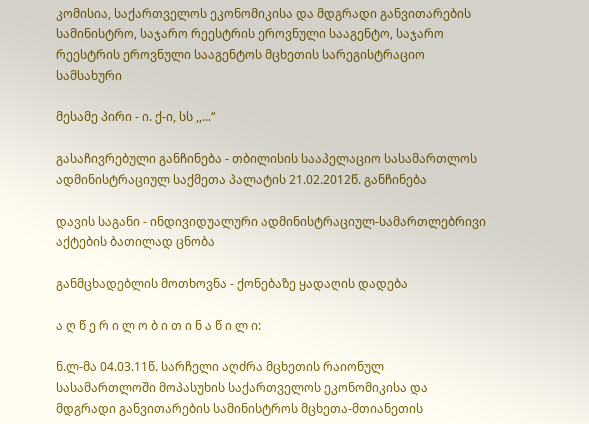კომისია, საქართველოს ეკონომიკისა და მდგრადი განვითარების სამინისტრო, საჯარო რეესტრის ეროვნული სააგენტო, საჯარო რეესტრის ეროვნული სააგენტოს მცხეთის სარეგისტრაციო სამსახური

მესამე პირი - ი. ქ-ი, სს ,,...“

გასაჩივრებული განჩინება - თბილისის სააპელაციო სასამართლოს ადმინისტრაციულ საქმეთა პალატის 21.02.2012წ. განჩინება

დავის საგანი - ინდივიდუალური ადმინისტრაციულ-სამართლებრივი აქტების ბათილად ცნობა

განმცხადებლის მოთხოვნა - ქონებაზე ყადაღის დადება

ა ღ წ ე რ ი ლ ო ბ ი თ ი ნ ა წ ი ლ ი:

ნ.ლ-მა 04.03.11წ. სარჩელი აღძრა მცხეთის რაიონულ სასამართლოში მოპასუხის საქართველოს ეკონომიკისა და მდგრადი განვითარების სამინისტროს მცხეთა-მთიანეთის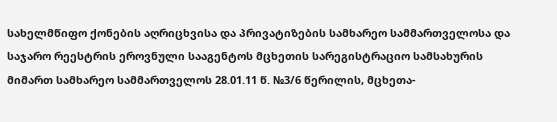სახელმწიფო ქონების აღრიცხვისა და პრივატიზების სამხარეო სამმართველოსა და საჯარო რეესტრის ეროვნული სააგენტოს მცხეთის სარეგისტრაციო სამსახურის მიმართ სამხარეო სამმართველოს 28.01.11 წ. №3/6 წერილის, მცხეთა-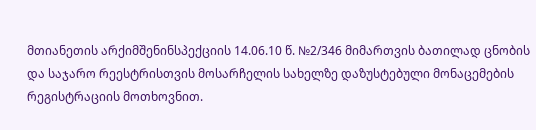მთიანეთის არქიმშენინსპექციის 14.06.10 წ. №2/346 მიმართვის ბათილად ცნობის და საჯარო რეესტრისთვის მოსარჩელის სახელზე დაზუსტებული მონაცემების რეგისტრაციის მოთხოვნით.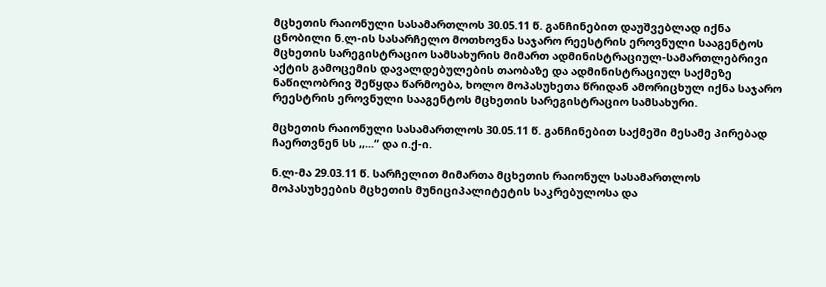მცხეთის რაიონული სასამართლოს 30.05.11 წ. განჩინებით დაუშვებლად იქნა ცნობილი ნ.ლ-ის სასარჩელო მოთხოვნა საჯარო რეესტრის ეროვნული სააგენტოს მცხეთის სარეგისტრაციო სამსახურის მიმართ ადმინისტრაციულ-სამართლებრივი აქტის გამოცემის დავალდებულების თაობაზე და ადმინისტრაციულ საქმეზე ნაწილობრივ შეწყდა წარმოება, ხოლო მოპასუხეთა წრიდან ამორიცხულ იქნა საჯარო რეესტრის ეროვნული სააგენტოს მცხეთის სარეგისტრაციო სამსახური.

მცხეთის რაიონული სასამართლოს 30.05.11 წ. განჩინებით საქმეში მესამე პირებად ჩაერთვნენ სს ,,...“ და ი.ქ-ი.

ნ.ლ-მა 29.03.11 წ. სარჩელით მიმართა მცხეთის რაიონულ სასამართლოს მოპასუხეების მცხეთის მუნიციპალიტეტის საკრებულოსა და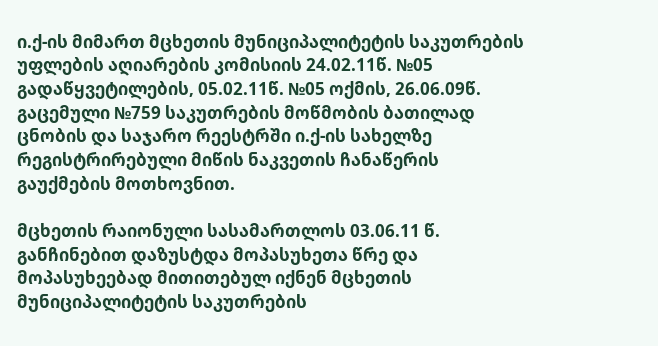ი.ქ-ის მიმართ მცხეთის მუნიციპალიტეტის საკუთრების უფლების აღიარების კომისიის 24.02.11წ. №05 გადაწყვეტილების, 05.02.11წ. №05 ოქმის, 26.06.09წ. გაცემული №759 საკუთრების მოწმობის ბათილად ცნობის და საჯარო რეესტრში ი.ქ-ის სახელზე რეგისტრირებული მიწის ნაკვეთის ჩანაწერის გაუქმების მოთხოვნით.

მცხეთის რაიონული სასამართლოს 03.06.11 წ. განჩინებით დაზუსტდა მოპასუხეთა წრე და მოპასუხეებად მითითებულ იქნენ მცხეთის მუნიციპალიტეტის საკუთრების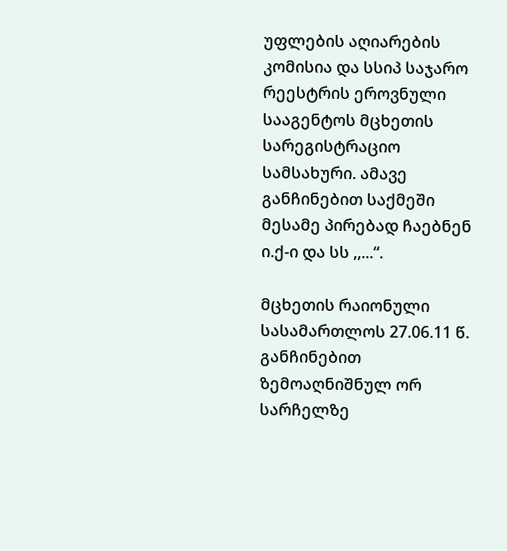უფლების აღიარების კომისია და სსიპ საჯარო რეესტრის ეროვნული სააგენტოს მცხეთის სარეგისტრაციო სამსახური. ამავე განჩინებით საქმეში მესამე პირებად ჩაებნენ ი.ქ-ი და სს ,,...“.

მცხეთის რაიონული სასამართლოს 27.06.11 წ. განჩინებით ზემოაღნიშნულ ორ სარჩელზე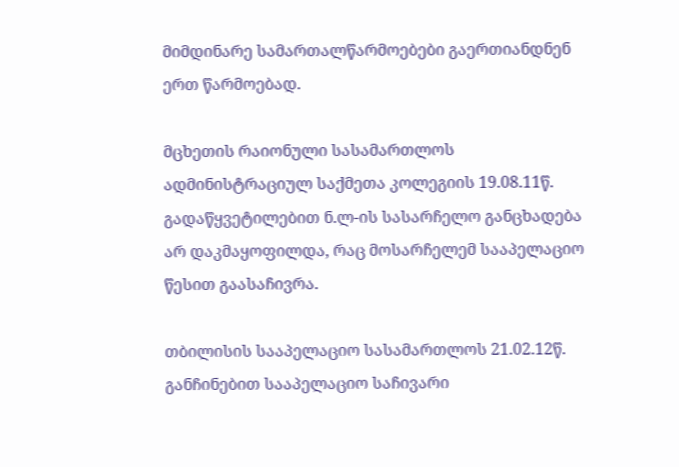მიმდინარე სამართალწარმოებები გაერთიანდნენ ერთ წარმოებად.

მცხეთის რაიონული სასამართლოს ადმინისტრაციულ საქმეთა კოლეგიის 19.08.11წ. გადაწყვეტილებით ნ.ლ-ის სასარჩელო განცხადება არ დაკმაყოფილდა, რაც მოსარჩელემ სააპელაციო წესით გაასაჩივრა.

თბილისის სააპელაციო სასამართლოს 21.02.12წ. განჩინებით სააპელაციო საჩივარი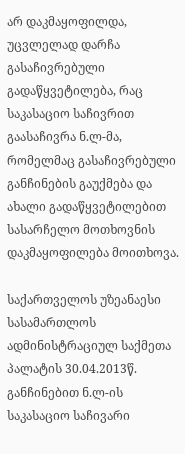არ დაკმაყოფილდა, უცვლელად დარჩა გასაჩივრებული გადაწყვეტილება, რაც საკასაციო საჩივრით გაასაჩივრა ნ.ლ-მა, რომელმაც გასაჩივრებული განჩინების გაუქმება და ახალი გადაწყვეტილებით სასარჩელო მოთხოვნის დაკმაყოფილება მოითხოვა.

საქართველოს უზეანაესი სასამართლოს ადმინისტრაციულ საქმეთა პალატის 30.04.2013წ. განჩინებით ნ.ლ-ის საკასაციო საჩივარი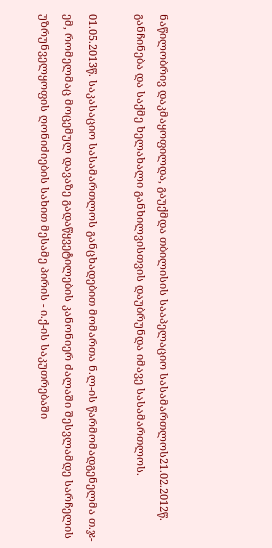ნაწილობრივ დაკმაყოფილდა, გაუქმდა თბილისის სააპელაციო სასამართლოს21.02.2012წ. განჩინება და საქმე ხელახალი განხილვისთვის დაუბრუნდა იმავე სასამართლოს.

01.05.2013წ. საკასაციო სასამართლოს განცხადებით მომართა ნ.ლ-ის წარმომადგენელმა თ.ჯ-ემ, რომელმაც მოცემულ დავაზე გადაწყვეტილების კანონიერ ძალაში შესვლამდე სარჩელის უზრუნველყოფის ღონიძიების სახით მესამე პირის - ი.ქ-ის საკუთრებაში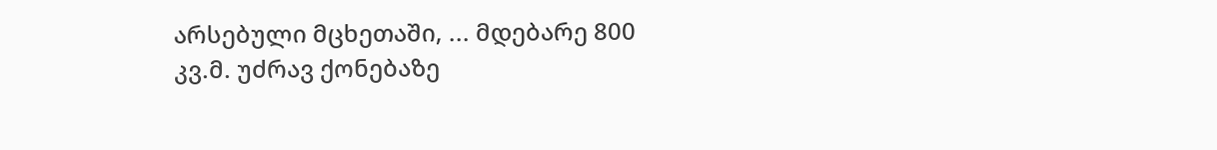არსებული მცხეთაში, ... მდებარე 800 კვ.მ. უძრავ ქონებაზე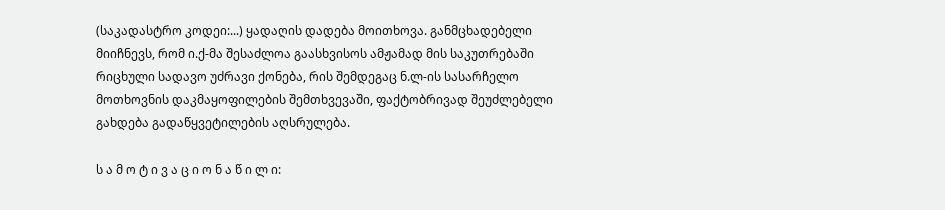(საკადასტრო კოდეი:...) ყადაღის დადება მოითხოვა. განმცხადებელი მიიჩნევს, რომ ი.ქ-მა შესაძლოა გაასხვისოს ამჟამად მის საკუთრებაში რიცხული სადავო უძრავი ქონება, რის შემდეგაც ნ.ლ-ის სასარჩელო მოთხოვნის დაკმაყოფილების შემთხვევაში, ფაქტობრივად შეუძლებელი გახდება გადაწყვეტილების აღსრულება.

ს ა მ ო ტ ი ვ ა ც ი ო ნ ა წ ი ლ ი: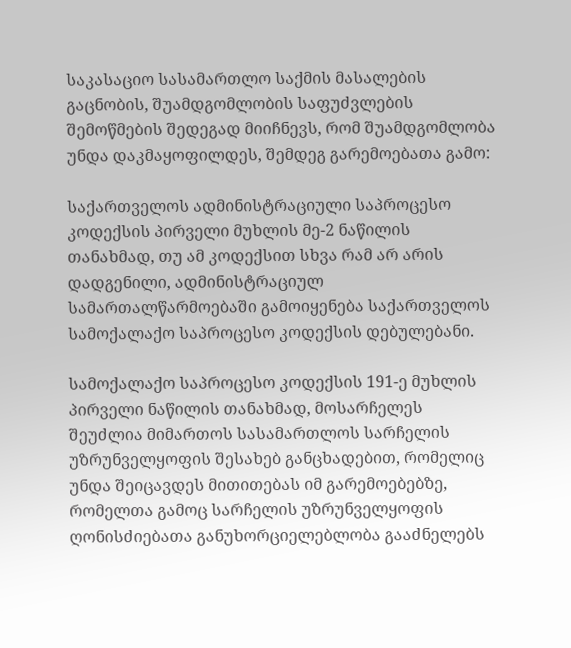საკასაციო სასამართლო საქმის მასალების გაცნობის, შუამდგომლობის საფუძვლების შემოწმების შედეგად მიიჩნევს, რომ შუამდგომლობა უნდა დაკმაყოფილდეს, შემდეგ გარემოებათა გამო:

საქართველოს ადმინისტრაციული საპროცესო კოდექსის პირველი მუხლის მე-2 ნაწილის თანახმად, თუ ამ კოდექსით სხვა რამ არ არის დადგენილი, ადმინისტრაციულ სამართალწარმოებაში გამოიყენება საქართველოს სამოქალაქო საპროცესო კოდექსის დებულებანი.

სამოქალაქო საპროცესო კოდექსის 191-ე მუხლის პირველი ნაწილის თანახმად, მოსარჩელეს შეუძლია მიმართოს სასამართლოს სარჩელის უზრუნველყოფის შესახებ განცხადებით, რომელიც უნდა შეიცავდეს მითითებას იმ გარემოებებზე, რომელთა გამოც სარჩელის უზრუნველყოფის ღონისძიებათა განუხორციელებლობა გააძნელებს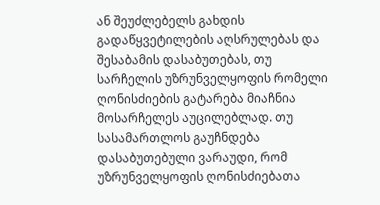ან შეუძლებელს გახდის გადაწყვეტილების აღსრულებას და შესაბამის დასაბუთებას, თუ სარჩელის უზრუნველყოფის რომელი ღონისძიების გატარება მიაჩნია მოსარჩელეს აუცილებლად. თუ სასამართლოს გაუჩნდება დასაბუთებული ვარაუდი, რომ უზრუნველყოფის ღონისძიებათა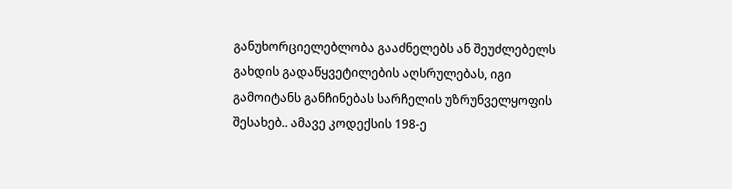განუხორციელებლობა გააძნელებს ან შეუძლებელს გახდის გადაწყვეტილების აღსრულებას, იგი გამოიტანს განჩინებას სარჩელის უზრუნველყოფის შესახებ.. ამავე კოდექსის 198-ე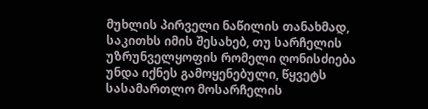მუხლის პირველი ნაწილის თანახმად, საკითხს იმის შესახებ, თუ სარჩელის უზრუნველყოფის რომელი ღონისძიება უნდა იქნეს გამოყენებული, წყვეტს სასამართლო მოსარჩელის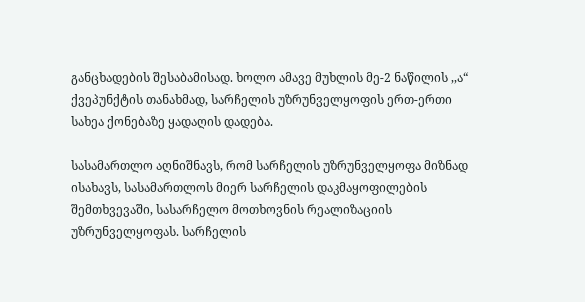განცხადების შესაბამისად. ხოლო ამავე მუხლის მე-2 ნაწილის ,,ა“ ქვეპუნქტის თანახმად, სარჩელის უზრუნველყოფის ერთ-ერთი სახეა ქონებაზე ყადაღის დადება.

სასამართლო აღნიშნავს, რომ სარჩელის უზრუნველყოფა მიზნად ისახავს, სასამართლოს მიერ სარჩელის დაკმაყოფილების შემთხვევაში, სასარჩელო მოთხოვნის რეალიზაციის უზრუნველყოფას. სარჩელის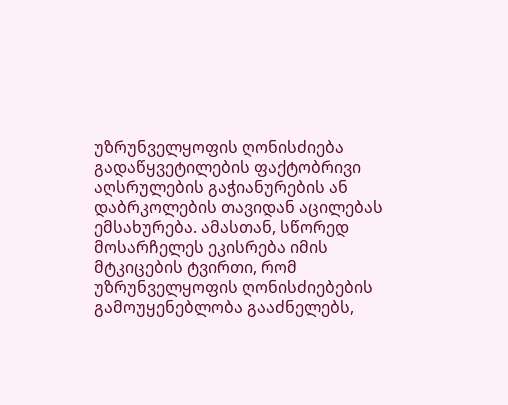უზრუნველყოფის ღონისძიება გადაწყვეტილების ფაქტობრივი აღსრულების გაჭიანურების ან დაბრკოლების თავიდან აცილებას ემსახურება. ამასთან, სწორედ მოსარჩელეს ეკისრება იმის მტკიცების ტვირთი, რომ უზრუნველყოფის ღონისძიებების გამოუყენებლობა გააძნელებს,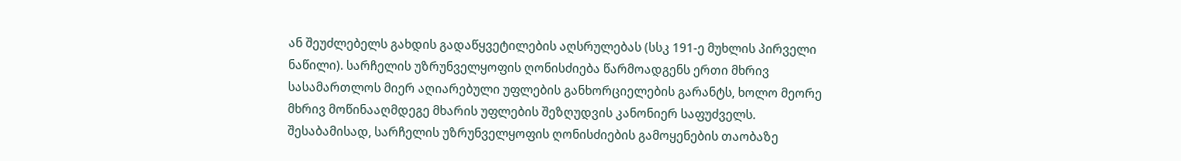ან შეუძლებელს გახდის გადაწყვეტილების აღსრულებას (სსკ 191-ე მუხლის პირველი ნაწილი). სარჩელის უზრუნველყოფის ღონისძიება წარმოადგენს ერთი მხრივ სასამართლოს მიერ აღიარებული უფლების განხორციელების გარანტს, ხოლო მეორე მხრივ მოწინააღმდეგე მხარის უფლების შეზღუდვის კანონიერ საფუძველს. შესაბამისად, სარჩელის უზრუნველყოფის ღონისძიების გამოყენების თაობაზე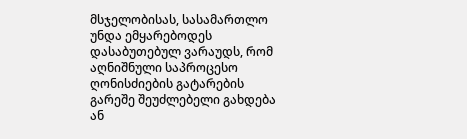მსჯელობისას, სასამართლო უნდა ემყარებოდეს დასაბუთებულ ვარაუდს, რომ აღნიშნული საპროცესო ღონისძიების გატარების გარეშე შეუძლებელი გახდება ან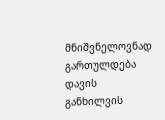მნიშვნელოვნად გართულდება დავის განხილვის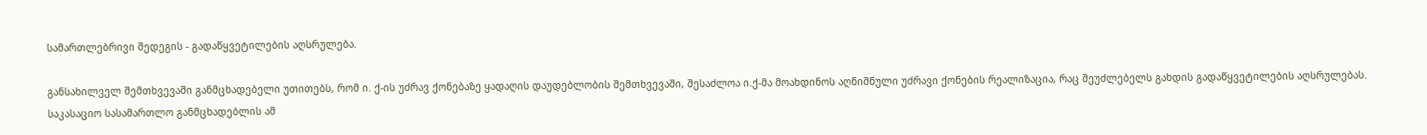სამართლებრივი შედეგის - გადაწყვეტილების აღსრულება.

განსახილველ შემთხვევაში განმცხადებელი უთითებს, რომ ი. ქ-ის უძრავ ქონებაზე ყადაღის დაუდებლობის შემთხვევაში, შესაძლოა ი.ქ-მა მოახდინოს აღნიშნული უძრავი ქონების რეალიზაცია, რაც შეუძლებელს გახდის გადაწყვეტილების აღსრულებას. საკასაციო სასამართლო განმცხადებლის ამ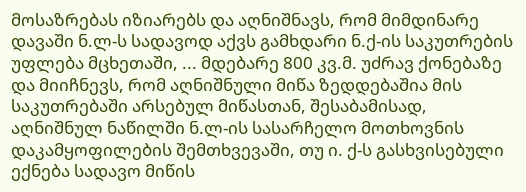მოსაზრებას იზიარებს და აღნიშნავს, რომ მიმდინარე დავაში ნ.ლ-ს სადავოდ აქვს გამხდარი ნ.ქ-ის საკუთრების უფლება მცხეთაში, ... მდებარე 800 კვ.მ. უძრავ ქონებაზე და მიიჩნევს, რომ აღნიშნული მიწა ზედდებაშია მის საკუთრებაში არსებულ მიწასთან, შესაბამისად, აღნიშნულ ნაწილში ნ.ლ-ის სასარჩელო მოთხოვნის დაკამყოფილების შემთხვევაში, თუ ი. ქ-ს გასხვისებული ექნება სადავო მიწის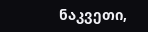ნაკვეთი,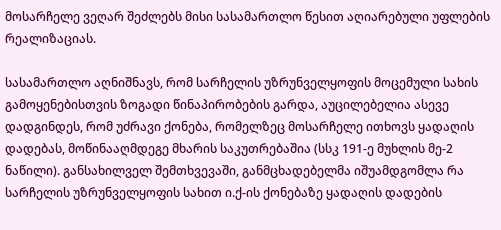მოსარჩელე ვეღარ შეძლებს მისი სასამართლო წესით აღიარებული უფლების რეალიზაციას.

სასამართლო აღნიშნავს, რომ სარჩელის უზრუნველყოფის მოცემული სახის გამოყენებისთვის ზოგადი წინაპირობების გარდა, აუცილებელია ასევე დადგინდეს, რომ უძრავი ქონება, რომელზეც მოსარჩელე ითხოვს ყადაღის დადებას, მოწინააღმდეგე მხარის საკუთრებაშია (სსკ 191-ე მუხლის მე-2 ნაწილი). განსახილველ შემთხვევაში, განმცხადებელმა იშუამდგომლა რა სარჩელის უზრუნველყოფის სახით ი.ქ-ის ქონებაზე ყადაღის დადების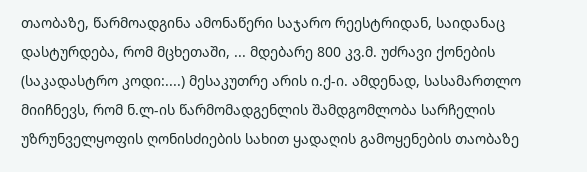თაობაზე, წარმოადგინა ამონაწერი საჯარო რეესტრიდან, საიდანაც დასტურდება, რომ მცხეთაში, ... მდებარე 800 კვ.მ. უძრავი ქონების (საკადასტრო კოდი:....) მესაკუთრე არის ი.ქ-ი. ამდენად, სასამართლო მიიჩნევს, რომ ნ.ლ-ის წარმომადგენლის შამდგომლობა სარჩელის უზრუნველყოფის ღონისძიების სახით ყადაღის გამოყენების თაობაზე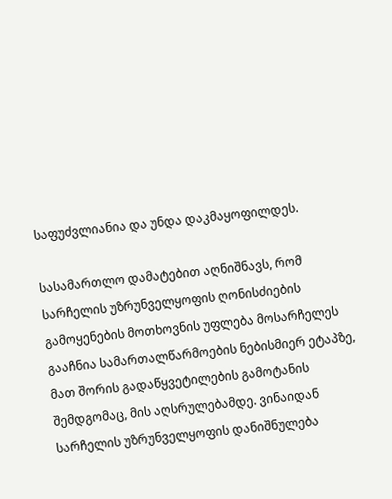საფუძვლიანია და უნდა დაკმაყოფილდეს.

სასამართლო დამატებით აღნიშნავს, რომ სარჩელის უზრუნველყოფის ღონისძიების გამოყენების მოთხოვნის უფლება მოსარჩელეს გააჩნია სამართალწარმოების ნებისმიერ ეტაპზე, მათ შორის გადაწყვეტილების გამოტანის შემდგომაც, მის აღსრულებამდე. ვინაიდან სარჩელის უზრუნველყოფის დანიშნულება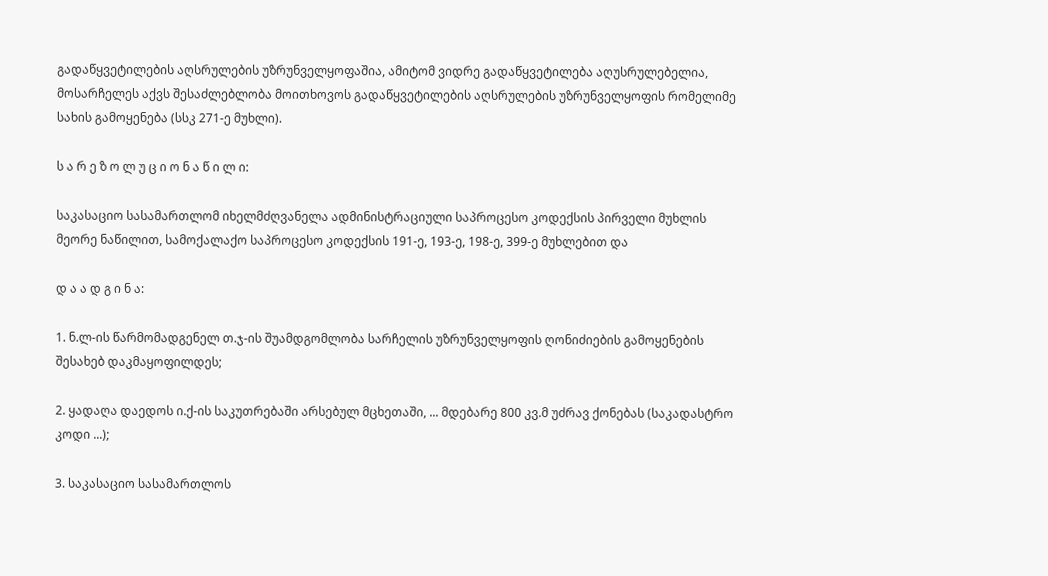გადაწყვეტილების აღსრულების უზრუნველყოფაშია, ამიტომ ვიდრე გადაწყვეტილება აღუსრულებელია, მოსარჩელეს აქვს შესაძლებლობა მოითხოვოს გადაწყვეტილების აღსრულების უზრუნველყოფის რომელიმე სახის გამოყენება (სსკ 271-ე მუხლი).

ს ა რ ე ზ ო ლ უ ც ი ო ნ ა წ ი ლ ი:

საკასაციო სასამართლომ იხელმძღვანელა ადმინისტრაციული საპროცესო კოდექსის პირველი მუხლის მეორე ნაწილით, სამოქალაქო საპროცესო კოდექსის 191-ე, 193-ე, 198-ე, 399-ე მუხლებით და

დ ა ა დ გ ი ნ ა:

1. ნ.ლ-ის წარმომადგენელ თ.ჯ-ის შუამდგომლობა სარჩელის უზრუნველყოფის ღონიძიების გამოყენების შესახებ დაკმაყოფილდეს;

2. ყადაღა დაედოს ი.ქ-ის საკუთრებაში არსებულ მცხეთაში, ... მდებარე 800 კვ.მ უძრავ ქონებას (საკადასტრო კოდი ...);

3. საკასაციო სასამართლოს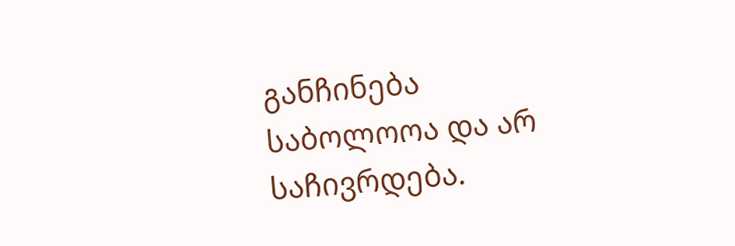განჩინება საბოლოოა და არ საჩივრდება.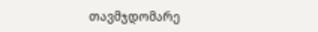თავმჯდომარე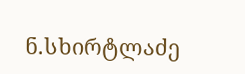ნ.სხირტლაძე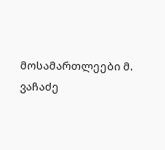მოსამართლეები მ. ვაჩაძე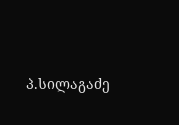პ.სილაგაძე